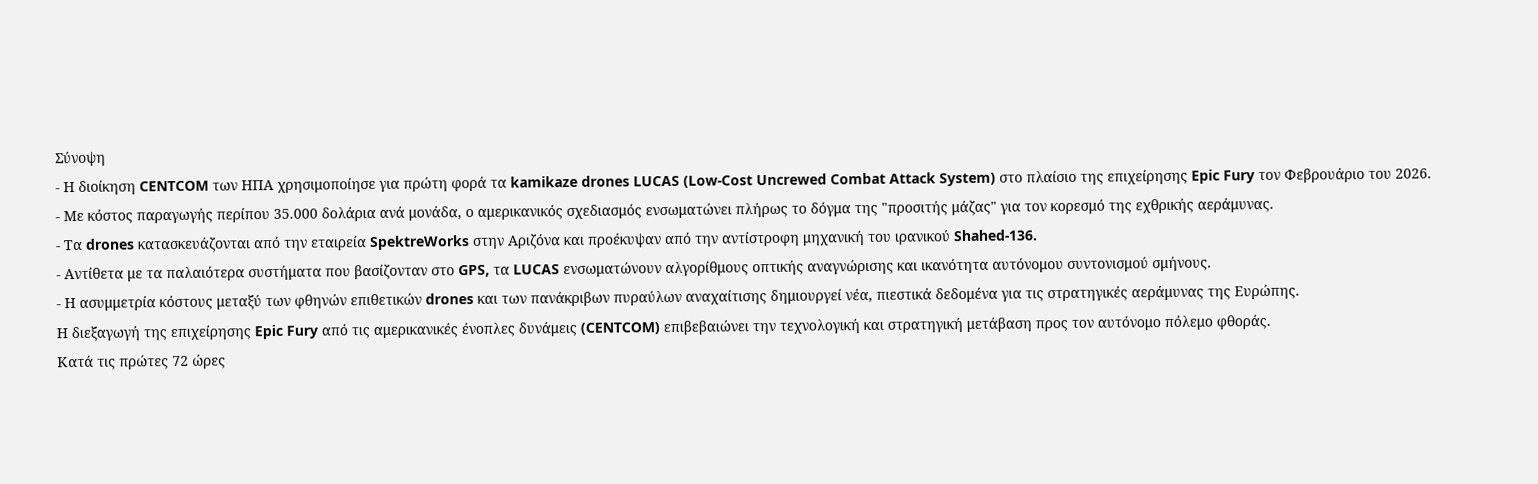Σύνοψη
- Η διοίκηση CENTCOM των ΗΠΑ χρησιμοποίησε για πρώτη φορά τα kamikaze drones LUCAS (Low-Cost Uncrewed Combat Attack System) στο πλαίσιο της επιχείρησης Epic Fury τον Φεβρουάριο του 2026.
- Με κόστος παραγωγής περίπου 35.000 δολάρια ανά μονάδα, ο αμερικανικός σχεδιασμός ενσωματώνει πλήρως το δόγμα της "προσιτής μάζας" για τον κορεσμό της εχθρικής αεράμυνας.
- Τα drones κατασκευάζονται από την εταιρεία SpektreWorks στην Αριζόνα και προέκυψαν από την αντίστροφη μηχανική του ιρανικού Shahed-136.
- Αντίθετα με τα παλαιότερα συστήματα που βασίζονταν στο GPS, τα LUCAS ενσωματώνουν αλγορίθμους οπτικής αναγνώρισης και ικανότητα αυτόνομου συντονισμού σμήνους.
- Η ασυμμετρία κόστους μεταξύ των φθηνών επιθετικών drones και των πανάκριβων πυραύλων αναχαίτισης δημιουργεί νέα, πιεστικά δεδομένα για τις στρατηγικές αεράμυνας της Ευρώπης.
Η διεξαγωγή της επιχείρησης Epic Fury από τις αμερικανικές ένοπλες δυνάμεις (CENTCOM) επιβεβαιώνει την τεχνολογική και στρατηγική μετάβαση προς τον αυτόνομο πόλεμο φθοράς.
Κατά τις πρώτες 72 ώρες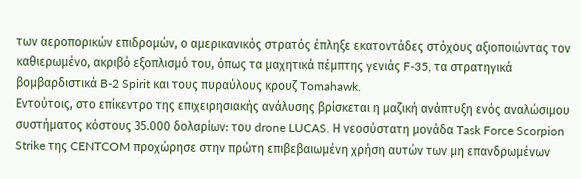των αεροπορικών επιδρομών, ο αμερικανικός στρατός έπληξε εκατοντάδες στόχους αξιοποιώντας τον καθιερωμένο, ακριβό εξοπλισμό του, όπως τα μαχητικά πέμπτης γενιάς F-35, τα στρατηγικά βομβαρδιστικά B-2 Spirit και τους πυραύλους κρουζ Tomahawk.
Εντούτοις, στο επίκεντρο της επιχειρησιακής ανάλυσης βρίσκεται η μαζική ανάπτυξη ενός αναλώσιμου συστήματος κόστους 35.000 δολαρίων: του drone LUCAS. Η νεοσύστατη μονάδα Task Force Scorpion Strike της CENTCOM προχώρησε στην πρώτη επιβεβαιωμένη χρήση αυτών των μη επανδρωμένων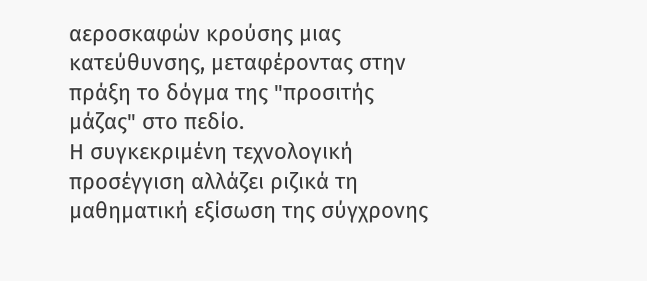αεροσκαφών κρούσης μιας κατεύθυνσης, μεταφέροντας στην πράξη το δόγμα της "προσιτής μάζας" στο πεδίο.
Η συγκεκριμένη τεχνολογική προσέγγιση αλλάζει ριζικά τη μαθηματική εξίσωση της σύγχρονης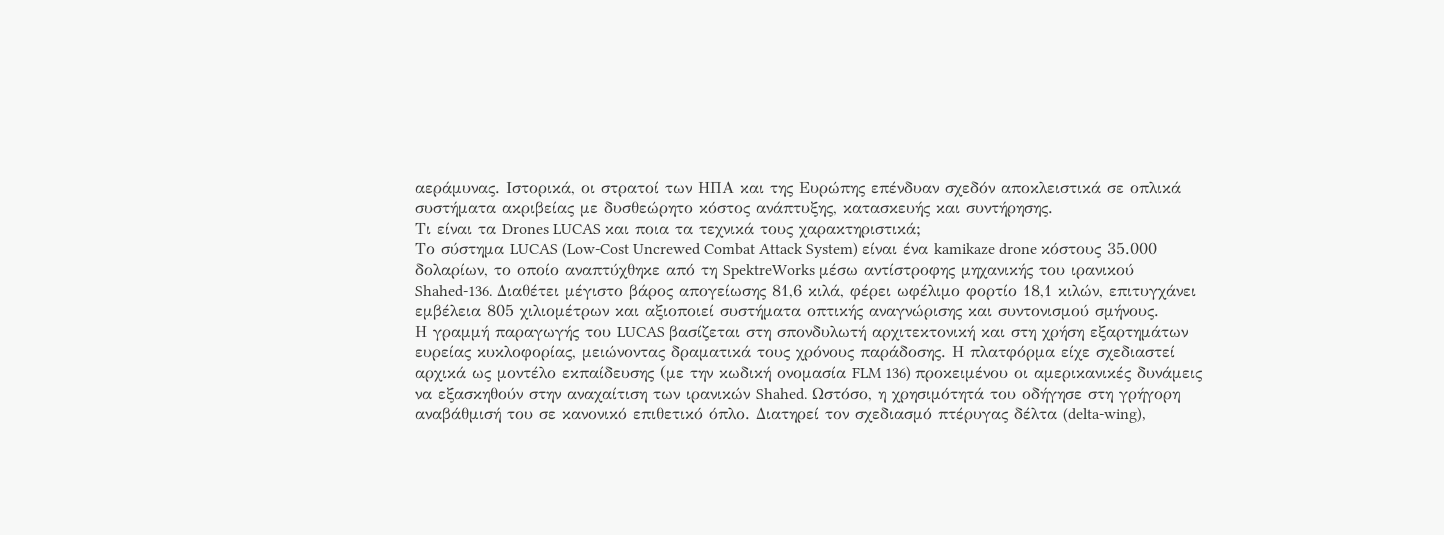αεράμυνας. Ιστορικά, οι στρατοί των ΗΠΑ και της Ευρώπης επένδυαν σχεδόν αποκλειστικά σε οπλικά συστήματα ακριβείας με δυσθεώρητο κόστος ανάπτυξης, κατασκευής και συντήρησης.
Τι είναι τα Drones LUCAS και ποια τα τεχνικά τους χαρακτηριστικά;
Το σύστημα LUCAS (Low-Cost Uncrewed Combat Attack System) είναι ένα kamikaze drone κόστους 35.000 δολαρίων, το οποίο αναπτύχθηκε από τη SpektreWorks μέσω αντίστροφης μηχανικής του ιρανικού Shahed-136. Διαθέτει μέγιστο βάρος απογείωσης 81,6 κιλά, φέρει ωφέλιμο φορτίο 18,1 κιλών, επιτυγχάνει εμβέλεια 805 χιλιομέτρων και αξιοποιεί συστήματα οπτικής αναγνώρισης και συντονισμού σμήνους.
Η γραμμή παραγωγής του LUCAS βασίζεται στη σπονδυλωτή αρχιτεκτονική και στη χρήση εξαρτημάτων ευρείας κυκλοφορίας, μειώνοντας δραματικά τους χρόνους παράδοσης. Η πλατφόρμα είχε σχεδιαστεί αρχικά ως μοντέλο εκπαίδευσης (με την κωδική ονομασία FLM 136) προκειμένου οι αμερικανικές δυνάμεις να εξασκηθούν στην αναχαίτιση των ιρανικών Shahed. Ωστόσο, η χρησιμότητά του οδήγησε στη γρήγορη αναβάθμισή του σε κανονικό επιθετικό όπλο. Διατηρεί τον σχεδιασμό πτέρυγας δέλτα (delta-wing),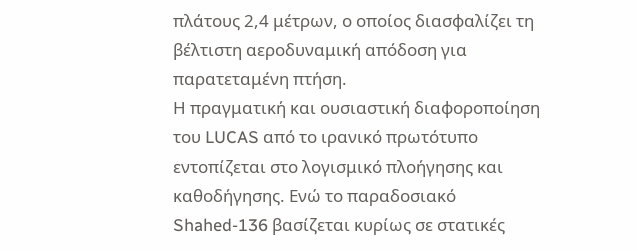πλάτους 2,4 μέτρων, ο οποίος διασφαλίζει τη βέλτιστη αεροδυναμική απόδοση για παρατεταμένη πτήση.
Η πραγματική και ουσιαστική διαφοροποίηση του LUCAS από το ιρανικό πρωτότυπο εντοπίζεται στο λογισμικό πλοήγησης και καθοδήγησης. Ενώ το παραδοσιακό Shahed-136 βασίζεται κυρίως σε στατικές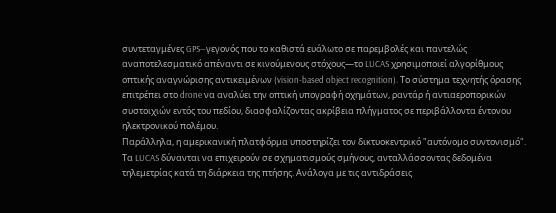συντεταγμένες GPS—γεγονός που το καθιστά ευάλωτο σε παρεμβολές και παντελώς αναποτελεσματικό απέναντι σε κινούμενους στόχους—το LUCAS χρησιμοποιεί αλγορίθμους οπτικής αναγνώρισης αντικειμένων (vision-based object recognition). Το σύστημα τεχνητής όρασης επιτρέπει στο drone να αναλύει την οπτική υπογραφή οχημάτων, ραντάρ ή αντιαεροπορικών συστοιχιών εντός του πεδίου, διασφαλίζοντας ακρίβεια πλήγματος σε περιβάλλοντα έντονου ηλεκτρονικού πολέμου.
Παράλληλα, η αμερικανική πλατφόρμα υποστηρίζει τον δικτυοκεντρικό "αυτόνομο συντονισμό". Τα LUCAS δύνανται να επιχειρούν σε σχηματισμούς σμήνους, ανταλλάσσοντας δεδομένα τηλεμετρίας κατά τη διάρκεια της πτήσης. Ανάλογα με τις αντιδράσεις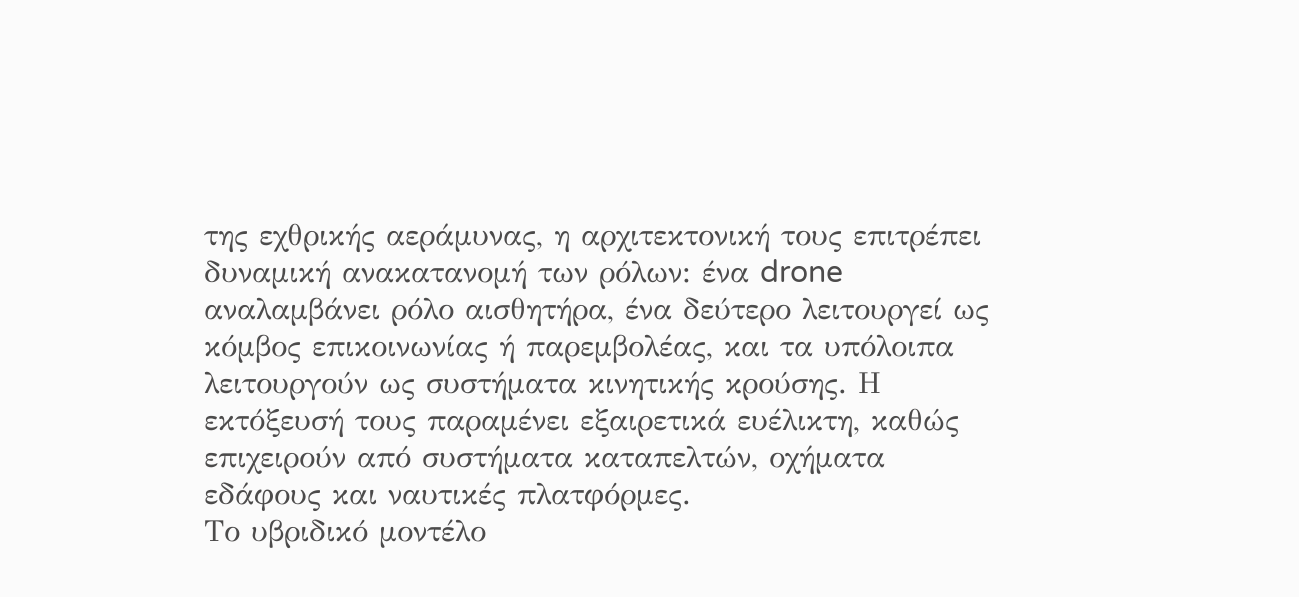της εχθρικής αεράμυνας, η αρχιτεκτονική τους επιτρέπει δυναμική ανακατανομή των ρόλων: ένα drone αναλαμβάνει ρόλο αισθητήρα, ένα δεύτερο λειτουργεί ως κόμβος επικοινωνίας ή παρεμβολέας, και τα υπόλοιπα λειτουργούν ως συστήματα κινητικής κρούσης. Η εκτόξευσή τους παραμένει εξαιρετικά ευέλικτη, καθώς επιχειρούν από συστήματα καταπελτών, οχήματα εδάφους και ναυτικές πλατφόρμες.
Το υβριδικό μοντέλο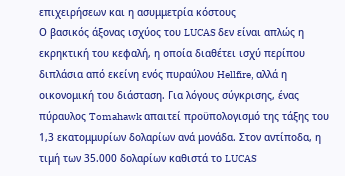επιχειρήσεων και η ασυμμετρία κόστους
Ο βασικός άξονας ισχύος του LUCAS δεν είναι απλώς η εκρηκτική του κεφαλή, η οποία διαθέτει ισχύ περίπου διπλάσια από εκείνη ενός πυραύλου Hellfire, αλλά η οικονομική του διάσταση. Για λόγους σύγκρισης, ένας πύραυλος Tomahawk απαιτεί προϋπολογισμό της τάξης του 1,3 εκατομμυρίων δολαρίων ανά μονάδα. Στον αντίποδα, η τιμή των 35.000 δολαρίων καθιστά το LUCAS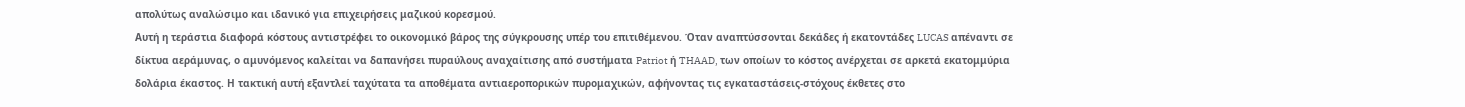απολύτως αναλώσιμο και ιδανικό για επιχειρήσεις μαζικού κορεσμού.
Αυτή η τεράστια διαφορά κόστους αντιστρέφει το οικονομικό βάρος της σύγκρουσης υπέρ του επιτιθέμενου. Όταν αναπτύσσονται δεκάδες ή εκατοντάδες LUCAS απέναντι σε δίκτυα αεράμυνας, ο αμυνόμενος καλείται να δαπανήσει πυραύλους αναχαίτισης από συστήματα Patriot ή THAAD, των οποίων το κόστος ανέρχεται σε αρκετά εκατομμύρια δολάρια έκαστος. Η τακτική αυτή εξαντλεί ταχύτατα τα αποθέματα αντιαεροπορικών πυρομαχικών, αφήνοντας τις εγκαταστάσεις-στόχους έκθετες στο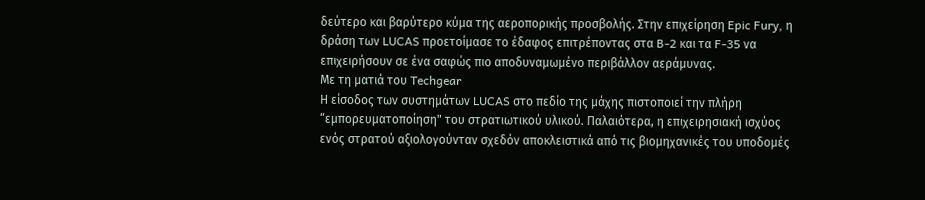δεύτερο και βαρύτερο κύμα της αεροπορικής προσβολής. Στην επιχείρηση Epic Fury, η δράση των LUCAS προετοίμασε το έδαφος επιτρέποντας στα B-2 και τα F-35 να επιχειρήσουν σε ένα σαφώς πιο αποδυναμωμένο περιβάλλον αεράμυνας.
Με τη ματιά του Techgear
Η είσοδος των συστημάτων LUCAS στο πεδίο της μάχης πιστοποιεί την πλήρη “εμπορευματοποίηση" του στρατιωτικού υλικού. Παλαιότερα, η επιχειρησιακή ισχύος ενός στρατού αξιολογούνταν σχεδόν αποκλειστικά από τις βιομηχανικές του υποδομές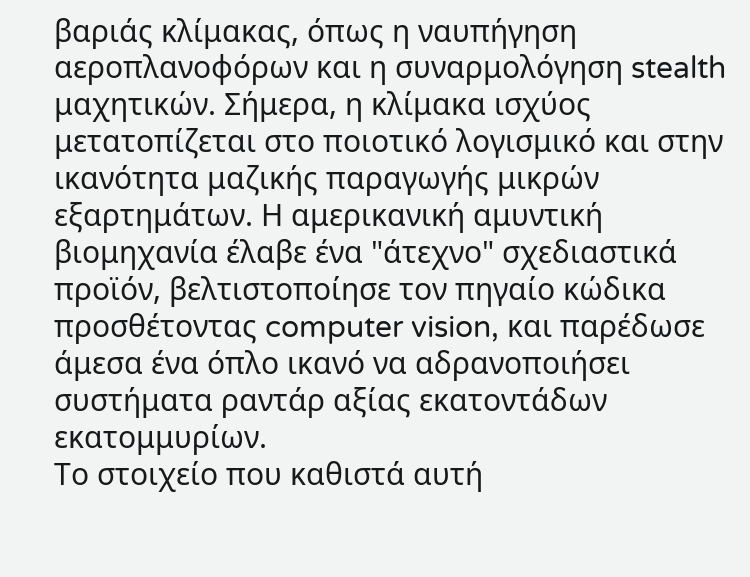βαριάς κλίμακας, όπως η ναυπήγηση αεροπλανοφόρων και η συναρμολόγηση stealth μαχητικών. Σήμερα, η κλίμακα ισχύος μετατοπίζεται στο ποιοτικό λογισμικό και στην ικανότητα μαζικής παραγωγής μικρών εξαρτημάτων. Η αμερικανική αμυντική βιομηχανία έλαβε ένα "άτεχνο" σχεδιαστικά προϊόν, βελτιστοποίησε τον πηγαίο κώδικα προσθέτοντας computer vision, και παρέδωσε άμεσα ένα όπλο ικανό να αδρανοποιήσει συστήματα ραντάρ αξίας εκατοντάδων εκατομμυρίων.
Το στοιχείο που καθιστά αυτή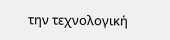την τεχνολογική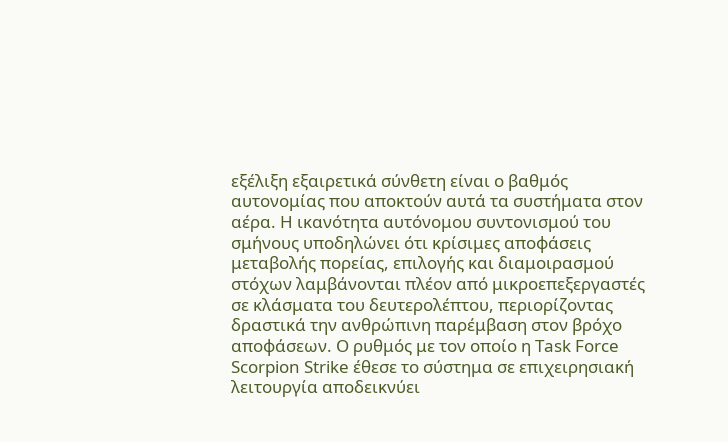εξέλιξη εξαιρετικά σύνθετη είναι ο βαθμός αυτονομίας που αποκτούν αυτά τα συστήματα στον αέρα. Η ικανότητα αυτόνομου συντονισμού του σμήνους υποδηλώνει ότι κρίσιμες αποφάσεις μεταβολής πορείας, επιλογής και διαμοιρασμού στόχων λαμβάνονται πλέον από μικροεπεξεργαστές σε κλάσματα του δευτερολέπτου, περιορίζοντας δραστικά την ανθρώπινη παρέμβαση στον βρόχο αποφάσεων. Ο ρυθμός με τον οποίο η Task Force Scorpion Strike έθεσε το σύστημα σε επιχειρησιακή λειτουργία αποδεικνύει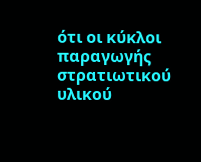ότι οι κύκλοι παραγωγής στρατιωτικού υλικού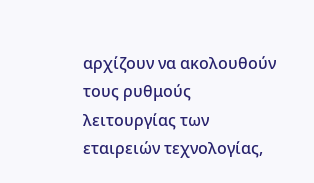αρχίζουν να ακολουθούν τους ρυθμούς λειτουργίας των εταιρειών τεχνολογίας,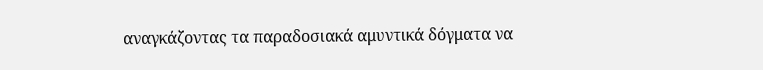αναγκάζοντας τα παραδοσιακά αμυντικά δόγματα να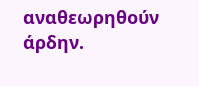αναθεωρηθούν άρδην.